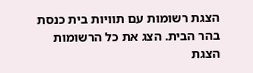הצגת רשומות עם תוויות בית כנסת בהר הבית. הצג את כל הרשומות
הצגת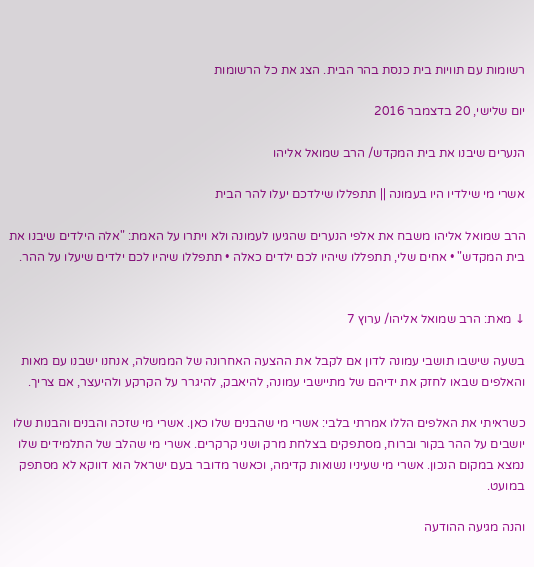רשומות עם תוויות בית כנסת בהר הבית. הצג את כל הרשומות

יום שלישי, 20 בדצמבר 2016

הנערים שיבנו את בית המקדש/ הרב שמואל אליהו

אשרי מי שילדיו היו בעמונה || תתפללו שילדכם יעלו להר הבית

הרב שמואל אליהו משבח את אלפי הנערים שהגיעו לעמונה ולא ויתרו על האמת: "אלה הילדים שיבנו את בית המקדש" • אחים שלי, תתפללו שיהיו לכם ילדים כאלה • תתפללו שיהיו לכם ילדים שיעלו על ההר.


↓ מאת: הרב שמואל אליהו/ ערוץ 7

בשעה שישבו תושבי עמונה לדון אם לקבל את ההצעה האחרונה של הממשלה, אנחנו ישבנו עם מאות והאלפים שבאו לחזק את ידיהם של מתיישבי עמונה, להיאבק, להיגרר על הקרקע ולהיעצר, אם צריך.

כשראיתי את האלפים הללו אמרתי בלבי: אשרי מי שהבנים שלו כאן. אשרי מי שזכה והבנים והבנות שלו יושבים על ההר בקור וברוח, מסתפקים בצלחת מרק ושני קרקרים. אשרי מי שהלב של התלמידים שלו נמצא במקום הנכון. אשרי מי שעיניו נשואות קדימה, וכאשר מדובר בעם ישראל הוא דווקא לא מסתפק במועט.

והנה מגיעה ההודעה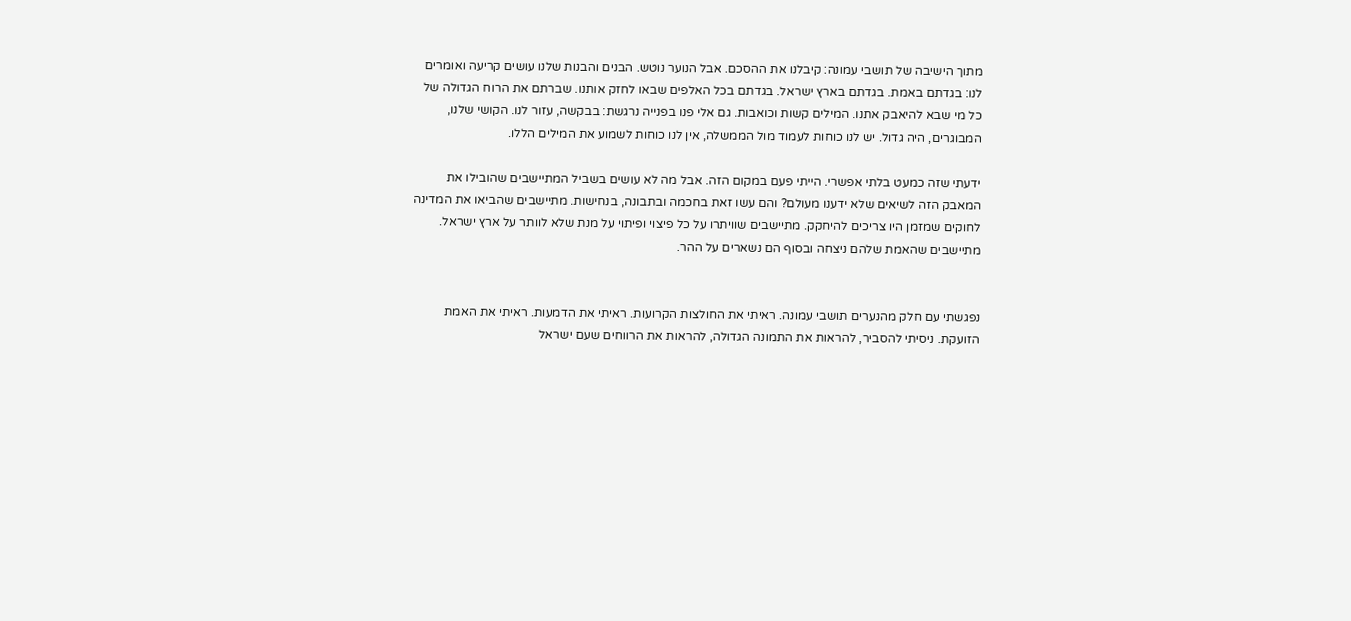מתוך הישיבה של תושבי עמונה: קיבלנו את ההסכם. אבל הנוער נוטש. הבנים והבנות שלנו עושים קריעה ואומרים לנו: בגדתם באמת. בגדתם בארץ ישראל. בגדתם בכל האלפים שבאו לחזק אותנו. שברתם את הרוח הגדולה של כל מי שבא להיאבק אתנו. המילים קשות וכואבות. גם אלי פנו בפנייה נרגשת: בבקשה, עזור לנו. הקושי שלנו, המבוגרים, היה גדול. יש לנו כוחות לעמוד מול הממשלה, אין לנו כוחות לשמוע את המילים הללו.

ידעתי שזה כמעט בלתי אפשרי. הייתי פעם במקום הזה. אבל מה לא עושים בשביל המתיישבים שהובילו את המאבק הזה לשיאים שלא ידענו מעולם? והם עשו זאת בחכמה ובתבונה, בנחישות. מתיישבים שהביאו את המדינה לחוקים שמזמן היו צריכים להיחקק. מתיישבים שוויתרו על כל פיצוי ופיתוי על מנת שלא לוותר על ארץ ישראל. מתיישבים שהאמת שלהם ניצחה ובסוף הם נשארים על ההר.


נפגשתי עם חלק מהנערים תושבי עמונה. ראיתי את החולצות הקרועות. ראיתי את הדמעות. ראיתי את האמת הזועקת. ניסיתי להסביר, להראות את התמונה הגדולה, להראות את הרווחים שעם ישראל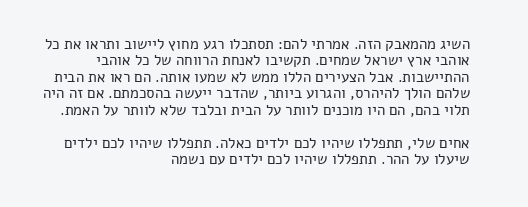השיג מהמאבק הזה. אמרתי להם: תסתכלו רגע מחוץ ליישוב ותראו את כל אוהבי ארץ ישראל שמחים. תקשיבו לאנחת הרווחה של כל אוהבי ההתיישבות. אבל הצעירים הללו ממש לא שמעו אותה. הם ראו את הבית שלהם הולך להיהרס, והגרוע ביותר, שהדבר ייעשה בהסכמתם. אם זה היה תלוי בהם, הם היו מוכנים לוותר על הבית ובלבד שלא לוותר על האמת.

אחים שלי, תתפללו שיהיו לכם ילדים כאלה. תתפללו שיהיו לכם ילדים שיעלו על ההר. תתפללו שיהיו לכם ילדים עם נשמה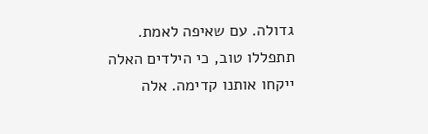גדולה. עם שאיפה לאמת. תתפללו טוב, כי הילדים האלה ייקחו אותנו קדימה. אלה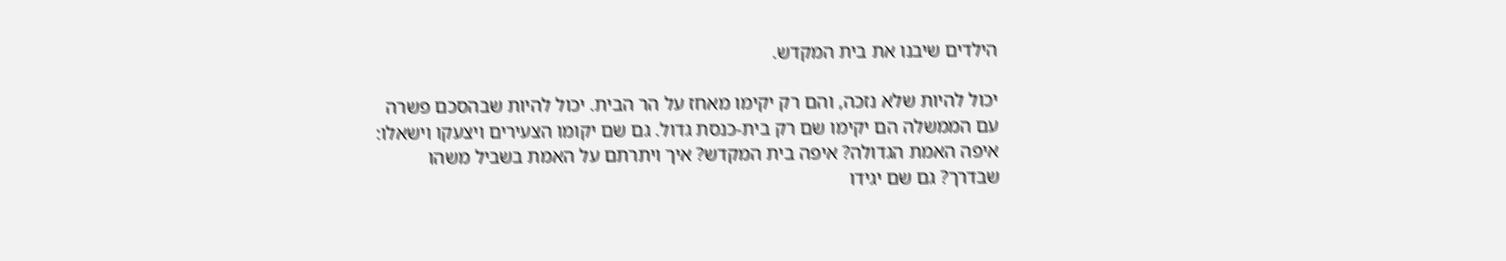הילדים שיבנו את בית המקדש.

יכול להיות שלא נזכה, והם רק יקימו מאחז על הר הבית. יכול להיות שבהסכם פשרה עם הממשלה הם יקימו שם רק בית-כנסת גדול. גם שם יקומו הצעירים ויצעקו וישאלו: איפה האמת הגדולה? איפה בית המקדש? איך ויתרתם על האמת בשביל משהו שבדרך? גם שם יגידו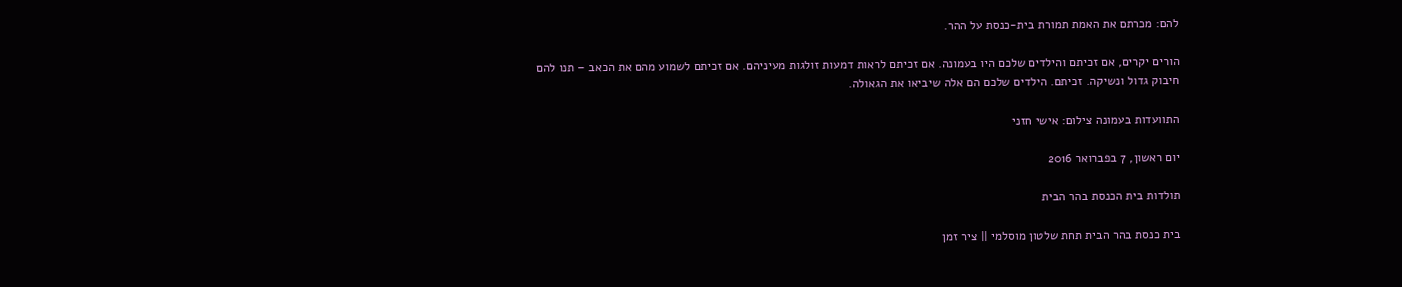להם: מכרתם את האמת תמורת בית-כנסת על ההר.

הורים יקרים, אם זכיתם והילדים שלכם היו בעמונה. אם זכיתם לראות דמעות זולגות מעיניהם. אם זכיתם לשמוע מהם את הכאב – תנו להם חיבוק גדול ונשיקה. זכיתם. הילדים שלכם הם אלה שיביאו את הגאולה.

התוועדות בעמונה צילום: אישי חזני

יום ראשון, 7 בפברואר 2016

תולדות בית הכנסת בהר הבית

בית כנסת בהר הבית תחת שלטון מוסלמי || ציר זמן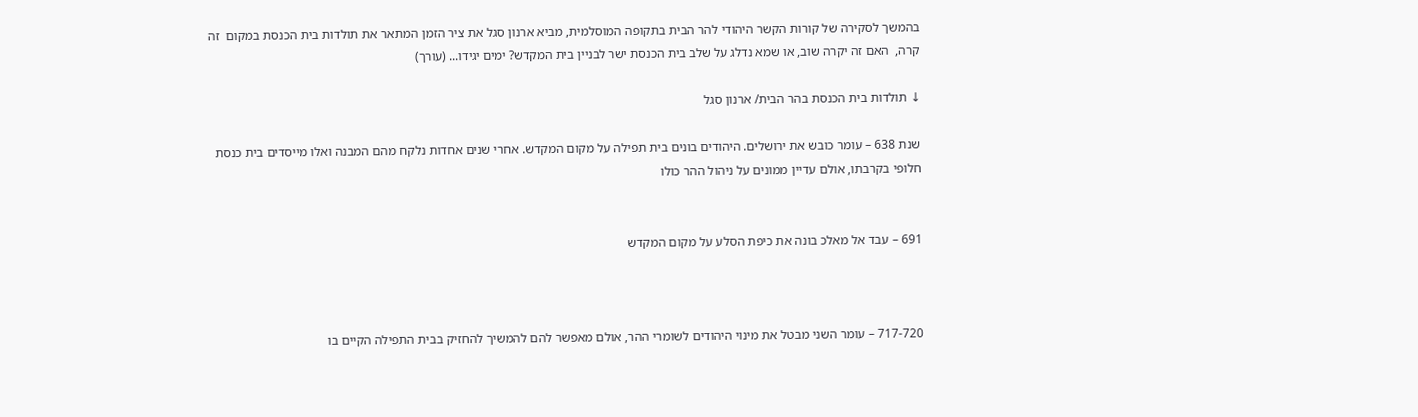בהמשך לסקירה של קורות הקשר היהודי להר הבית בתקופה המוסלמית, מביא ארנון סגל את ציר הזמן המתאר את תולדות בית הכנסת במקום  זה קרה,  האם זה יקרה שוב, או שמא נדלג על שלב בית הכנסת ישר לבניין בית המקדש? ימים יגידו... (עורך)

↓ תולדות בית הכנסת בהר הבית/ ארנון סגל

שנת 638 – עומר כובש את ירושלים. היהודים בונים בית תפילה על מקום המקדש. אחרי שנים אחדות נלקח מהם המבנה ואלו מייסדים בית כנסת חלופי בקרבתו, אולם עדיין ממונים על ניהול ההר כולו


691 – עבד אל מאלכ בונה את כיפת הסלע על מקום המקדש



717-720 – עומר השני מבטל את מינוי היהודים לשומרי ההר, אולם מאפשר להם להמשיך להחזיק בבית התפילה הקיים בו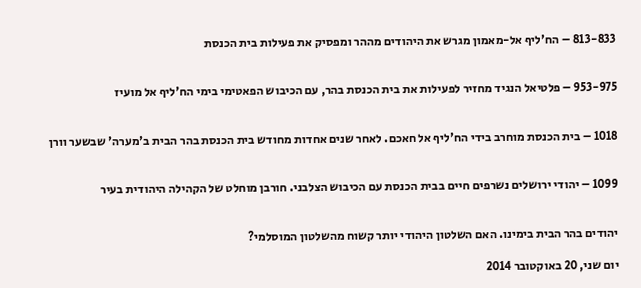813-833 – הח'ליף אל-מאמון מגרש את היהודים מההר ומפסיק את פעילות בית הכנסת


953-975 – פלטיאל הנגיד מחזיר לפעילות את בית הכנסת בהר, עם הכיבוש הפאטימי בימי הח'ליף אל מועיז


1018 – בית הכנסת מוחרב בידי הח'ליף אל חאכם. לאחר שנים אחדות מחודש בית הכנסת בהר הבית ב'מערה' שבשער וורן


1099 – יהודי ירושלים נשרפים חיים בבית הכנסת עם הכיבוש הצלבני. חורבן מוחלט של הקהילה היהודית בעיר


יהודים בהר הבית בימינו. האם השלטון היהודי יותר קשוח מהשלטון המוסלמי?

יום שני, 20 באוקטובר 2014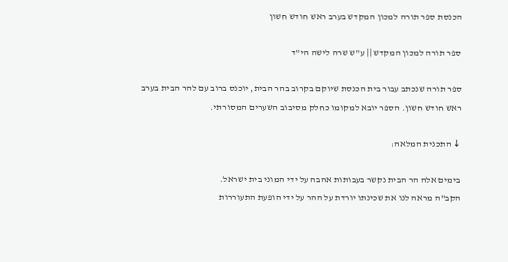הכנסת ספר תורה למכון המקדש בערב ראש חודש חשון

ספר תורה למכון המקדש || ע"ש שרה לישה הי"ד

ספר תורה שנכתב עבור בית הכנסת שיוקם בקרוב בהר הבית, יוכנס ברוב עם להר הבית בערב ראש חודש חשון. הספר יובא למקומו כחלק מסיבוב השערים המסורתי.

↓ התכנית המלאה:

בימים אלה הר הבית נקשר בעבותות אהבה על ידי המוני בית ישראל.
הקב"ה מראה לנו את שכינתו יורדת על ההר על ידי הופעת התעוררות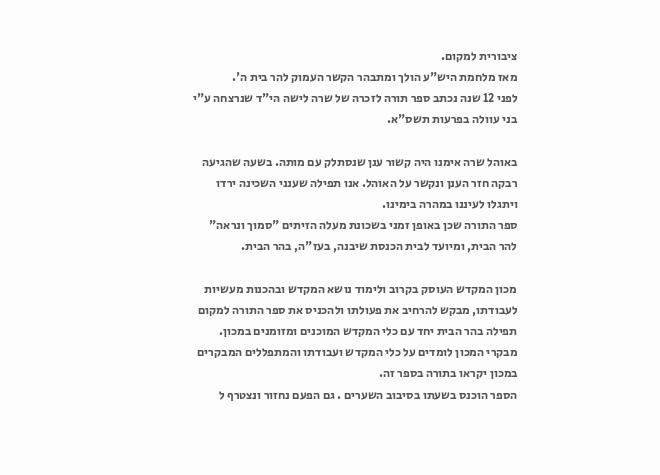ציבורית למקום.
מאז מלחמת היש"ע הולך ומתבהר הקשר העמוק להר בית ה'.
לפני 12 שנה נכתב ספר תורה לזכרה של שרה לישה הי"ד שנרצחה ע"י בני עוולה בפרעות תשס"א.

באוהל שרה אימנו היה קשור ענן שנסתלק עם מותה. בשעה שהגיעה רבקה חזר הענן ונקשר על האוהל. אנו תפילה שענני השכינה ירדו ויתגלו לעיננו במהרה בימינו.
ספר התורה שכן באופן זמני בשכונת מעלה הזיתים "סמוך ונראה" להר הבית, ומיועד לבית הכנסת שיבנה, בעז"ה, בהר הבית.

מכון המקדש העוסק בקרוב ולימוד נושא המקדש ובהכנות מעשיות לעבודתו, מבקש להרחיב את פעולתו ולהכניס את ספר התורה למקום תפילה בהר הבית יחד עם כלי המקדש המוכנים ומזומנים במכון. מבקרי המכון לומדים על כלי המקדש ועבודתו והמתפללים המבקרים במכון יקראו בתורה בספר זה.
הספר הוכנס בשעתו בסיבוב השערים . גם הפעם נחזור ונצטרף ל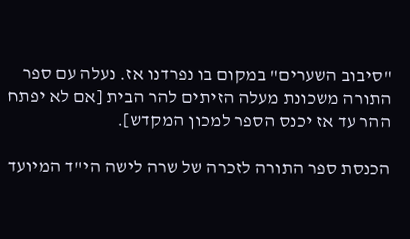"סיבוב השערים" במקום בו נפרדנו אז. נעלה עם ספר התורה משכונת מעלה הזיתים להר הבית [אם לא יפתח ההר עד אז יכנס הספר למכון המקדש].

הכנסת ספר התורה לזכרה של שרה לישה הי"ד המיועד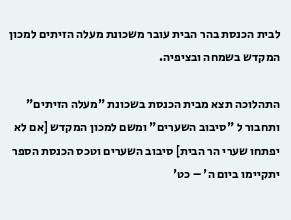לבית הכנסת בהר הבית עובר משכונת מעלה הזיתים למכון המקדש בשמחה ובציפיה.

התהלוכה תצא מבית הכנסת בשכונת "מעלה הזיתים" ותחבור ל "סיבוב השערים" ומשם למכון המקדש [אם לא יפתחו שערי הר הבית] סיבוב השערים וטכס הכנסת הספר יתקיימו ביום ה' – כט'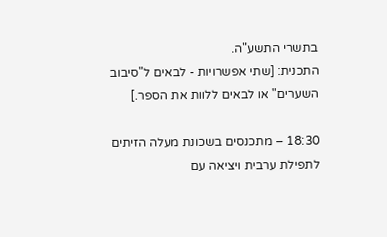בתשרי התשע"ה.
התכנית: [שתי אפשרויות - לבאים ל"סיבוב השערים" או לבאים ללוות את הספר.]

18:30 – מתכנסים בשכונת מעלה הזיתים לתפילת ערבית ויציאה עם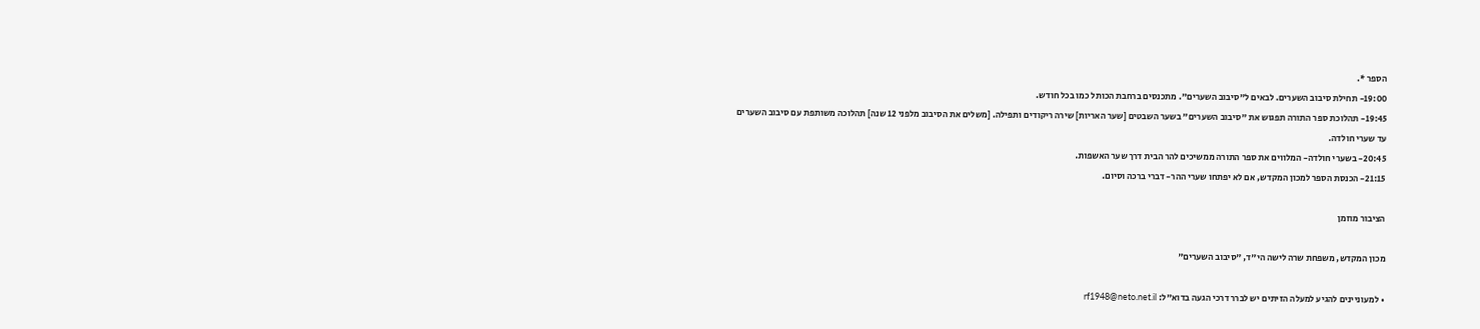הספר *.
19:00- תחילת סיבוב השערים. לבאים ל"סיבוב השערים". מתכנסים ברחבת הכותל כמו בכל חודש.
19:45- תהלוכת ספר התורה תפגוש את "סיבוב השערים" בשער השבטים [שער האריות] שירה ריקודים ותפילה. [משלים את הסיבוב מלפני 12 שנה] תהלוכה משותפת עם סיבוב השערים עד שערי חולדה.
20:45- בשערי חולדה- המלווים את ספר התורה ממשיכים להר הבית דרך שער האשפות.
21:15- הכנסת הספר למכון המקדש, אם לא יפתחו שערי ההר- דברי ברכה וסיום.

הציבור מוזמן

מכון המקדש, משפחת שרה לישה הי"ד, "סיבוב השערים"

• למעוניינים להגיע למעלה הזיתים יש לברר דרכי הגעה בדוא"ל: rf1948@neto.net.il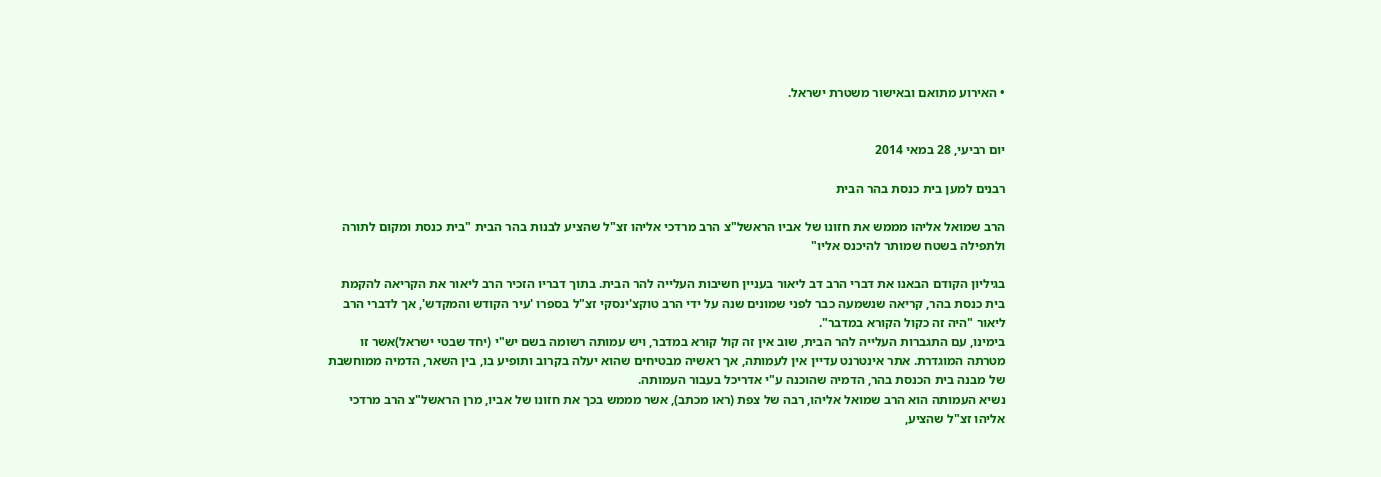• האירוע מתואם ובאישור משטרת ישראל.


יום רביעי, 28 במאי 2014

רבנים למען בית כנסת בהר הבית

הרב שמואל אליהו מממש את חזונו של אביו הראשל"צ הרב מרדכי אליהו זצ"ל שהציע לבנות בהר הבית "בית כנסת ומקום לתורה ולתפילה בשטח שמותר להיכנס אליו"

בגיליון הקודם הבאנו את דברי הרב דב ליאור בעניין חשיבות העלייה להר הבית. בתוך דבריו הזכיר הרב ליאור את הקריאה להקמת בית כנסת בהר, קריאה שנשמעה כבר לפני שמונים שנה על ידי הרב טוקצ'ינסקי זצ"ל בספרו 'עיר הקודש והמקדש', אך לדברי הרב ליאור "היה זה כקול הקורא במדבר".
בימינו, עם התגברות העלייה להר הבית, שוב אין זה קול קורא במדבר, ויש עמותה רשומה בשם יש"י (יחד שבטי ישראל)אשר זו מטרתה המוגדרת. אתר אינטרנט עדיין אין לעמותה, אך ראשיה מבטיחים שהוא יעלה בקרוב ותופיע בו, בין השאר, הדמיה ממוחשבת של מבנה בית הכנסת בהר, הדמיה שהוכנה ע"י אדריכל בעבור העמותה.
נשיא העמותה הוא הרב שמואל אליהו, רבה של צפת (ראו מכתב), אשר מממש בכך את חזונו של אביו, מרן הראשל"צ הרב מרדכי אליהו זצ"ל שהציע,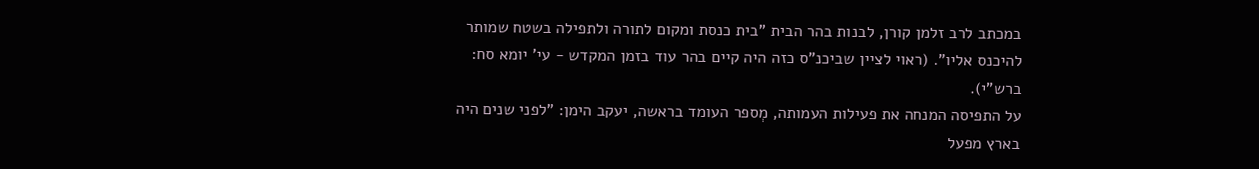במכתב לרב זלמן קורן, לבנות בהר הבית "בית כנסת ומקום לתורה ולתפילה בשטח שמותר להיכנס אליו". (ראוי לציין שביכנ"ס כזה היה קיים בהר עוד בזמן המקדש - עי' יומא סח: ברש"י).
על התפיסה המנחה את פעילות העמותה, מְספר העומד בראשה, יעקב הימן: "לפני שנים היה בארץ מפעל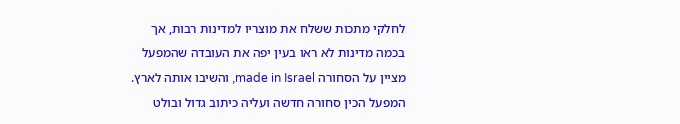לחלקי מתכות ששלח את מוצריו למדינות רבות, אך בכמה מדינות לא ראו בעין יפה את העובדה שהמפעל מציין על הסחורה made in Israel, והשיבו אותה לארץ. המפעל הכין סחורה חדשה ועליה כיתוב גדול ובולט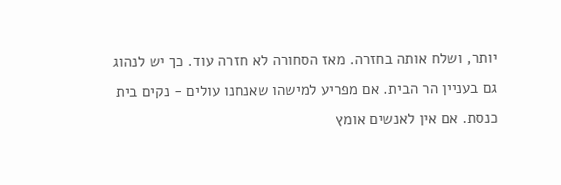יותר, ושלח אותה בחזרה. מאז הסחורה לא חזרה עוד. כך יש לנהוג גם בעניין הר הבית. אם מפריע למישהו שאנחנו עולים - נקים בית כנסת. אם אין לאנשים אומץ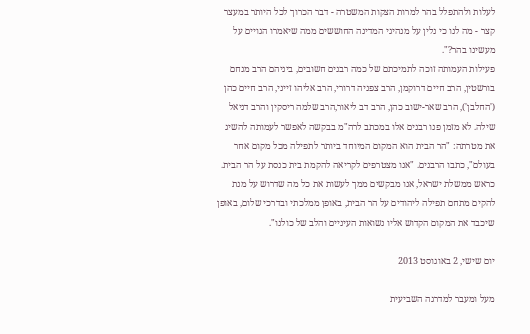לעלות ולהתפלל בהר למרות הצקות המשטרה - דבר הכרוך לכל היותר במעצר קצר - מה לנו כי נלין על מנהיגי המדינה החוששים ממה שיאמרו הגויים על מעשינו בהר?".
פעילות העמותה זוכה לתמיכתם של כמה רבנים חשובים, ביניהם הרב מנחם בורשטין, הרב חיים דרוקמן, הרב צפניה דרורי, הרב אליהו זייני, הרב חיים כהן ('החלבן'), הרב שאר-ישוב כהן, הרב דב ליאור,הרב שלמה ריסקין והרב דניאל שילה. לא מזמן פנו רבנים אלו במכתב לרה"מ בבקשה לאפשר לעמותה להשיג את מטרתה: "הר הבית הוא המקום המיוחד ביותר לתפילה מכל מקום אחר בעולם", כתבו הרבנים. "אנו מצטרפים לקריאה להקמת בית כנסת על הר הבית. כראש ממשלת ישראל, אנו מבקשים ממך לעשות את כל מה שדרוש על מנת להקים מתחם תפילה ליהודים על הר הבית, באופן ממלכתי ובדרכי שלום, באופן שיכבד את המקום הקדוש אליו נשואות העיניים והלב של כולנו".

יום שישי, 2 באוגוסט 2013

מעל ומעבר למדרגה השביעית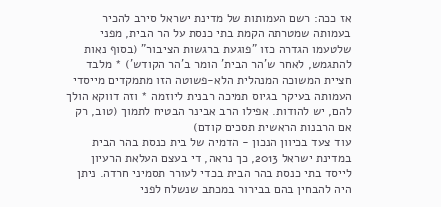אז ככה: רשם העמותות של מדינת ישראל סירב להכיר בעמותה שמטרתה הקמת בתי כנסת על הר הבית, מפני שלטעמו הגדרה כזו "פוגעת ברגשות הציבור" (בסוף נאות להתגמש, לאחר ש'הר הבית' הומר ב'הר הקודש') * מלבד חציית המשוכה המנהלית הלא-פשוטה הזו מתמקדים מייסדי העמותה בעיקר בגיוס תמיכה רבנית ליוזמה * וזה דווקא הולך להם, יש להודות. אפילו הרב אבינר הבטיח לתמוך (טוב, רק אם הרבנות הראשית תסכים קודם)
עוד צעד בכיוון הנכון - הדמיה של בית כנסת בהר הבית
במדינת ישראל 2013, כך נראה, די בעצם העלאת הרעיון לייסד בתי כנסת בהר הבית בכדי לעורר תסמיני חרדה. ניתן היה להבחין בהם בבירור במכתב שנשלח לפני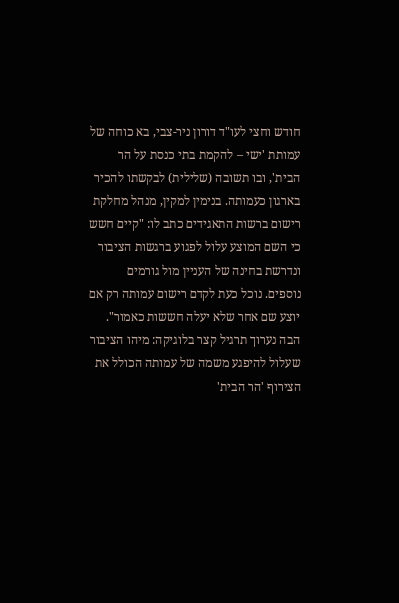חודש וחצי לעו"ד דורון ניר-צבי, בא כוחה של עמותת 'ישי – להקמת בתי כנסת על הר הבית', ובו תשובה (שלילית) לבקשתו להכיר בארגון כעמותה. בנימין למקין, מנהל מחלקת רישום ברשות התאגידים כתב לו: "קיים חשש כי השם המוצע עלול לפגוע ברגשות הציבור ונדרשת בחינה של העניין מול גורמים נוספים. נוכל כעת לקדם רישום עמותה רק אם יוצע שם אחר שלא יעלה חששות כאמור".
הבה נערוך תרגיל קצר בלוגיקה: מיהו הציבור שעלול להיפגע משמה של עמותה הכולל את הצירוף 'הר הבית'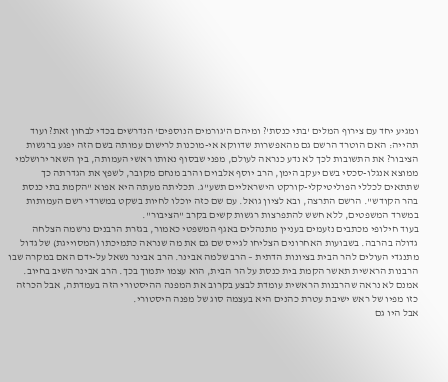ומגיע יחד עם צירוף המלים 'בתי כנסת'? ומיהם ה'גורמים הנוספים' הנדרשים בכדי לבחון זאת? ועוד תהייה: האם הוטרד הרשם גם מהאפשרות שדווקא אי-מוכנות לרישום עמותה בשם הזה יפגע ברגשות הציבור? את התשובות לכך לא נדע כנראה לעולם, מפני שבסוף נאותו ראשי העמותה, בין השאר ירושלמי ממוצא אנגלו-סכסי בשם יעקב הימן, הרב יוסף אלבוים והרב מנחם מקובר, לשפץ את הגדרתה כך שתתאים לכללי הפוליטיקלי-קורקט הישראליים תשע"ג. תכליתה מעתה היא אפוא "הקמת בתי כנסת בהר הקודש". הרשם התרצה, ובא לציון גואל. עם שם כזה יוכלו לחיות בשקט במשרדי רשם העמותות במשרד המשפטים, ללא חשש להתפרצות רגשות קשים בקרב "הציבור".
בעוד חילופי מכתבים נזעמים בעניין מתנהלים באגף המשפטי כאמור, בגזרת הרבנים נרשמה הצלחה גדולה בהרבה. בשבועות האחרונים הצליחו לגייס שם גם את מה שנראה כתמיכתו (המסוייגת) של גדול מתנגדי העולים להר הבית בציונות הדתית – הרב שלמה אבינר. הרב אבינר נשאל על-ידם האם במקרה שבו הרבנות הראשית תאשר הקמת בית כנסת על הר הבית, הוא עצמו יתמוך בכך. הרב אבינר השיב בחיוב. אמנם לא נראה שהרבנות הראשית עומדת לבצע בקרוב את המפנה ההיסטורי הזה בעמדתה, אבל הכרזה כזו מפיו של ראש ישיבת עטרת כהנים היא בעצמה סוג של מפנה היסטורי.
אבל היו גם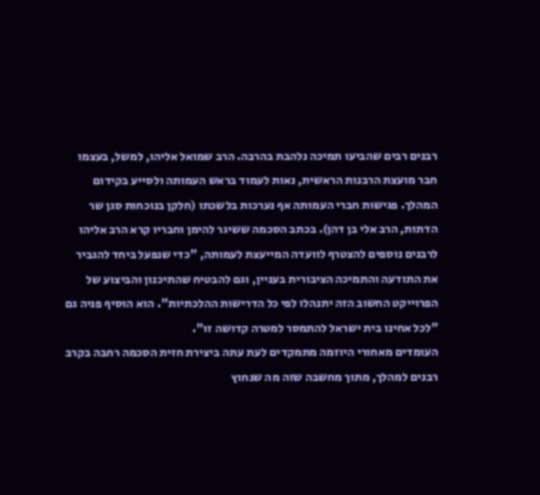רבנים רבים שהביעו תמיכה נלהבת בהרבה. הרב שמואל אליהו, למשל, בעצמו חבר מועצת הרבנות הראשית, נאות לעמוד בראש העמותה ולסייע בקידום המהלך. פגישות חברי העמותה אף נערכות בלשכתו (חלקן בנוכחות סגן שר הדתות, הרב אלי בן דהן). בכתב הסכמה ששיגר להימן וחבריו קרא הרב אליהו לרבנים נוספים להצטרף לוועדה המייעצת לעמותה, "כדי שנפעל ביחד להגביר את התודעה והתמיכה הציבורית בעניין, וגם להבטיח שהתיכנון והביצוע של הפרוייקט החשוב הזה יתנהלו לפי כל הדרישות ההלכתיות". הוא הוסיף פניה גם "לכל אחינו בית ישראל להתמסר למטרה קדושה זו".
העומדים מאחורי היוזמה מתמקדים לעת עתה ביצירת חזית הסכמה רחבה בקרב רבנים למהלך, מתוך מחשבה שזה מה שנחוץ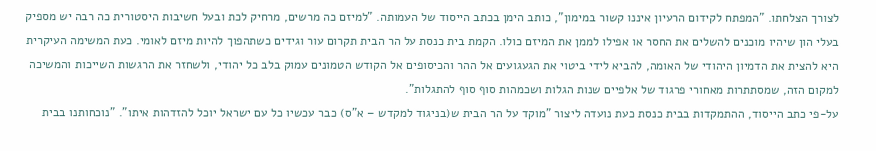לצורך הצלחתו. "המפתח לקידום הרעיון איננו קשור במימון", כותב הימן בכתב הייסוד של העמותה. "למיזם כה מרשים, מרחיק לכת ובעל חשיבות היסטורית כה רבה יש מספיק בעלי הון שיהיו מוכנים להשלים את החסר או אפילו לממן את המיזם כולו. הקמת בית כנסת על הר הבית תקרום עור וגידים כשתהפוך להיות מיזם לאומי. כעת המשימה העיקרית היא להצית את הדמיון היהודי של האומה, להביא לידי ביטוי את הגעגועים אל ההר והכיסופים אל הקודש הטמונים עמוק בלב כל יהודי, ולשחזר את הרגשות השייכות והמשיכה למקום הזה, שמסתתרות מאחורי פרגוד של אלפיים שנות הגלות ושכמהות סוף סוף להתגלות".
על-פי כתב הייסוד, ההתמקדות בבית כנסת כעת נועדה ליצור "מוקד על הר הבית ש(בניגוד למקדש – א"ס) כבר עכשיו כל עם ישראל יוכל להזדהות איתו". "נוכחותנו בבית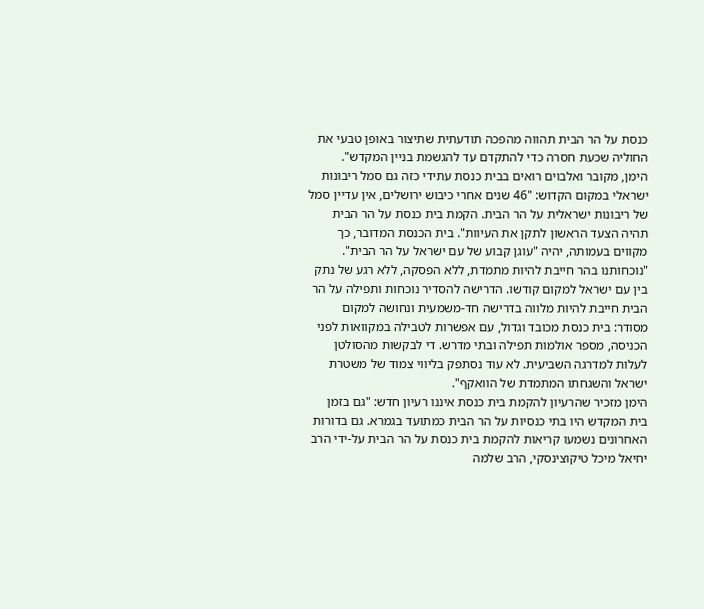כנסת על הר הבית תהווה מהפכה תודעתית שתיצור באופן טבעי את החוליה שכעת חסרה כדי להתקדם עד להגשמת בניין המקדש".
הימן, מקובר ואלבוים רואים בבית כנסת עתידי כזה גם סמל ריבונות ישראלי במקום הקדוש: "46 שנים אחרי כיבוש ירושלים, אין עדיין סמל של ריבונות ישראלית על הר הבית. הקמת בית כנסת על הר הבית תהיה הצעד הראשון לתקן את העיוות". בית הכנסת המדובר, כך מקווים בעמותה, יהיה "עוגן קבוע של עם ישראל על הר הבית". "נוכחותנו בהר חייבת להיות מתמדת, ללא הפסקה, ללא רגע של נתק בין עם ישראל למקום קודשו. הדרישה להסדיר נוכחות ותפילה על הר הבית חייבת להיות מלווה בדרישה חד-משמעית ונחושה למקום מסודר: בית כנסת מכובד וגדול, עם אפשרות לטבילה במקוואות לפני הכניסה, מספר אולמות תפילה ובתי מדרש. די לבקשות מהסולטן לעלות למדרגה השביעית. לא עוד נסתפק בליווי צמוד של משטרת ישראל והשגחתו המתמדת של הוואקף".
הימן מזכיר שהרעיון להקמת בית כנסת איננו רעיון חדש: "גם בזמן בית המקדש היו בתי כנסיות על הר הבית כמתועד בגמרא. גם בדורות האחרונים נשמעו קריאות להקמת בית כנסת על הר הבית על-ידי הרב יחיאל מיכל טיקוצינסקי, הרב שלמה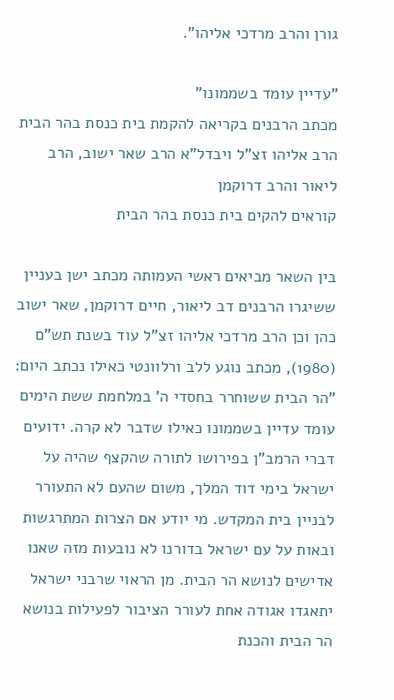גורן והרב מרדכי אליהו".

"עדיין עומד בשממונו"
מכתב הרבנים בקריאה להקמת בית כנסת בהר הבית
הרב אליהו זצ"ל ויבדל"א הרב שאר ישוב, הרב ליאור והרב דרוקמן
קוראים להקים בית כנסת בהר הבית

בין השאר מביאים ראשי העמותה מכתב ישן בעניין ששיגרו הרבנים דב ליאור, חיים דרוקמן, שאר ישוב כהן וכן הרב מרדכי אליהו זצ"ל עוד בשנת תש"ם (1980), מכתב נוגע ללב ורלוונטי כאילו נכתב היום: "הר הבית ששוחרר בחסדי ה' במלחמת ששת הימים עומד עדיין בשממונו כאילו שדבר לא קרה. ידועים דברי הרמב"ן בפירושו לתורה שהקצף שהיה על ישראל בימי דוד המלך, משום שהעם לא התעורר לבניין בית המקדש. מי יודע אם הצרות המתרגשות ובאות על עם ישראל בדורנו לא נובעות מזה שאנו אדישים לנושא הר הבית. מן הראוי שרבני ישראל יתאגדו אגודה אחת לעורר הציבור לפעילות בנושא הר הבית והכנת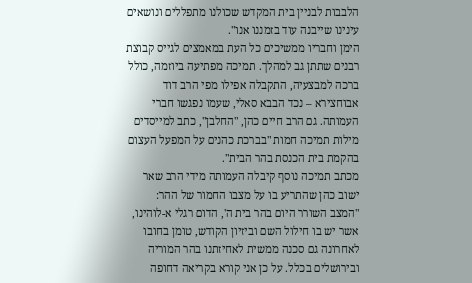הלבבות לבניין בית המקדש שכולנו מתפללים ונושאים עינינו שייבנה עוד בזמננו אנו".
הימן וחבריו ממשיכים כל העת במאמצים לגייס קבוצת רבנים שתתן גב למהלך. תמיכה מפתיעה ביוזמה, כולל ברכה למבצעיה, התקבלה אפילו מפי הרב דוד אבוחצירא – נכד הבבא סאלי, שעמו נפגשו חברי העמותה. גם הרב חיים כהן, "החלבן", כתב למייסדים מילות תמיכה חמות "בברכת כהנים על המפעל העצום בהקמת בית הכנסת בהר הבית".
מכתב תמיכה נוסף קיבלה העמותה מידי הרב שאר ישוב כהן שהתריע בו על מצבו החמור של ההר: "המצב השורר היום בהר בית ה', הדום רגלי א-לוהינו, אשר יש בו חילול השם וביזיון הקודש, טומן בחובו לאחרונה גם סכנה ממשית לאחיזתנו בהר המוריה ובירושלים בכלל. על כן אני קורא בקריאה דחופה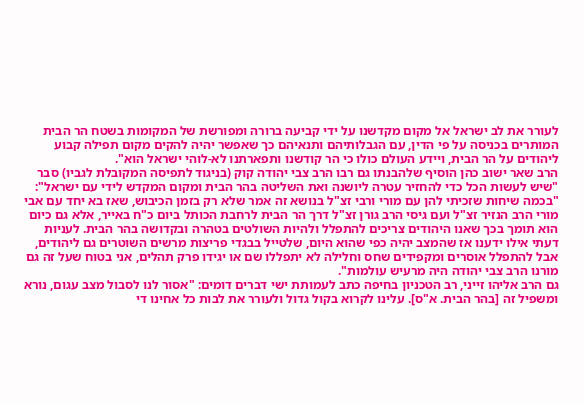לעורר את לב ישראל אל מקום מקדשנו על ידי קביעה ברורה ומפורשת של המקומות בשטח הר הבית המותרים בכניסה על פי הדין, עם הגבלותיהם ותנאיהם כך שאפשר יהיה להקים מקום תפילה קבוע ליהודים על הר הבית, ויידע העולם כולו כי הר קודשנו ותפארתנו לא-לוהי ישראל הוא".
הרב שאר ישוב כהן הוסיף שלהבנתו גם רבו הרב צבי יהודה קוק (בניגוד לתפיסה המקובלת לגביו) סבר "שיש לעשות הכל כדי להחזיר עטרה ליושנה ואת השליטה בהר הבית ומקום המקדש לידי עם ישראל": "בכמה שיחות שזכיתי להן עם מורי ורבי זצ"ל בנושא זה אמר שלא רק בזמן הכיבוש, שאז בא יחד עם אבי מורי הרב הנזיר זצ"ל ועם גיסי הרב גורן זצ"ל דרך הר הבית לרחבת הכותל ביום כ"ח באייר, אלא גם כיום הוא תומך בכך שאנו היהודים צריכים להתפלל ולהיות השולטים בטהרה ובקדושה בהר הבית. לעניות דעתי אילו ידענו אז שהמצב יהיה כפי שהוא היום, שלטייל בבגדי פריצות מרשים השוטרים גם ליהודים, אבל להתפלל אוסרים ומקפידים שחס וחלילה לא יתפללו שם או יגידו פרק תהלים, אני בטוח שעל זה גם מורנו הרב צבי יהודה היה מרעיש עולמות".
גם הרב אליהו זייני, רב הטכניון בחיפה כתב לעמותת ישי דברים דומים: "אסור לנו לסבול מצב עגום, נורא ומשפיל זה [בהר הבית. א"ס]. עלינו לקרוא בקול גדול ולעורר את לבות כל אחינו די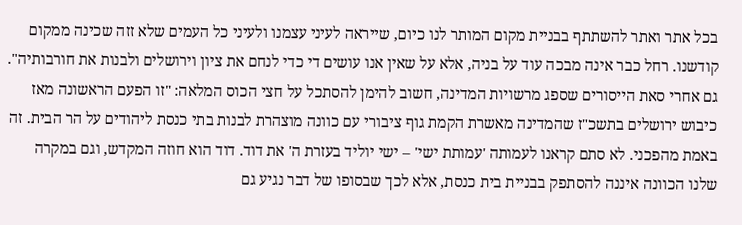בכל אתר ואתר להשתתף בבניית מקום המותר לנו כיום, שייראה לעיני עצמנו ולעיני כל העמים שלא זזה שכינה ממקום קודשנו. רחל כבר אינה מבכה עוד על בניה, אלא על שאין אנו עושים די כדי לנחם את ציון וירושלים ולבנות את חורבותיה".
גם אחרי סאת הייסורים שספג מרשויות המדינה, חשוב להימן להסתכל על חצי הכוס המלאה: "זו הפעם הראשונה מאז כיבוש ירושלים בתשכ"ז שהמדינה מאשרת הקמת גוף ציבורי עם כוונה מוצהרת לבנות בתי כנסת ליהודים על הר הבית. זה באמת מהפכני. לא סתם קראנו לעמותה 'עמותת ישי' – ישי יוליד בעזרת ה' את דוד. דוד הוא חוזה המקדש, וגם במקרה שלנו הכוונה איננה להסתפק בבניית בית כנסת, אלא לכך שבסופו של דבר נגיע גם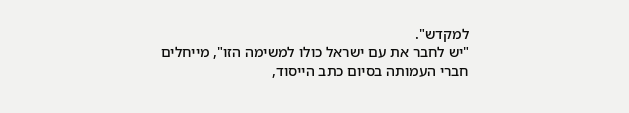למקדש".
"יש לחבר את עם ישראל כולו למשימה הזו", מייחלים חברי העמותה בסיום כתב הייסוד,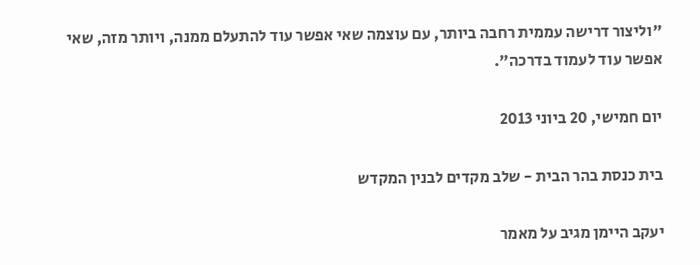"וליצור דרישה עממית רחבה ביותר, עם עוצמה שאי אפשר עוד להתעלם ממנה, ויותר מזה, שאי אפשר עוד לעמוד בדרכה".

יום חמישי, 20 ביוני 2013

בית כנסת בהר הבית - שלב מקדים לבנין המקדש

יעקב היימן מגיב על מאמר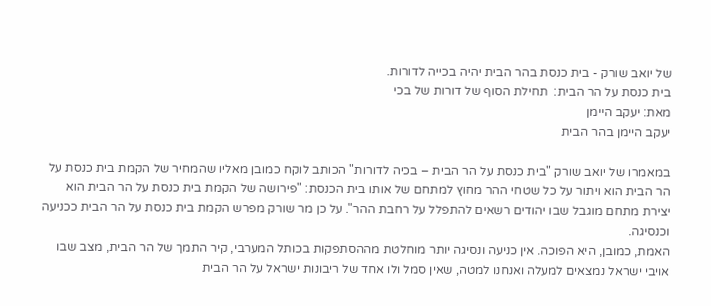של יואב שורק - בית כנסת בהר הבית יהיה בכייה לדורות.
בית כנסת על הר הבית:  תחילת הסוף של דורות של בכי
מאת: יעקב היימן
יעקב היימן בהר הבית

במאמרו של יואב שורק "בית כנסת על הר הבית – בכיה לדורות" הכותב לוקח כמובן מאליו שהמחיר של הקמת בית כנסת על הר הבית הוא ויתור על כל שטחי ההר מחוץ למתחם של אותו בית הכנסת: "פירושה של הקמת בית כנסת על הר הבית הוא יצירת מתחם מוגבל שבו יהודים רשאים להתפלל על רחבת ההר". על כן מר שורק מפרש הקמת בית כנסת על הר הבית ככניעה וכנסיגה.
האמת, כמובן, היא הפוכה. אין כניעה ונסיגה יותר מוחלטת מההסתפקות בכותל המערבי, קיר התמך של הר הבית, מצב שבו אויבי ישראל נמצאים למעלה ואנחנו למטה, שאין סמל ולו אחד של ריבונות ישראל על הר הבית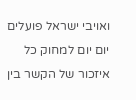ואויבי ישראל פועלים יום יום למחוק כל איזכור של הקשר בין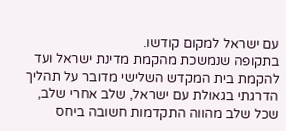עם ישראל למקום קודשו.
בתקופה שנמשכת מהקמת מדינת ישראל ועד להקמת בית המקדש השלישי מדובר על תהליך הדרגתי בגאולת עם ישראל, שלב אחרי שלב, שכל שלב מהווה התקדמות חשובה ביחס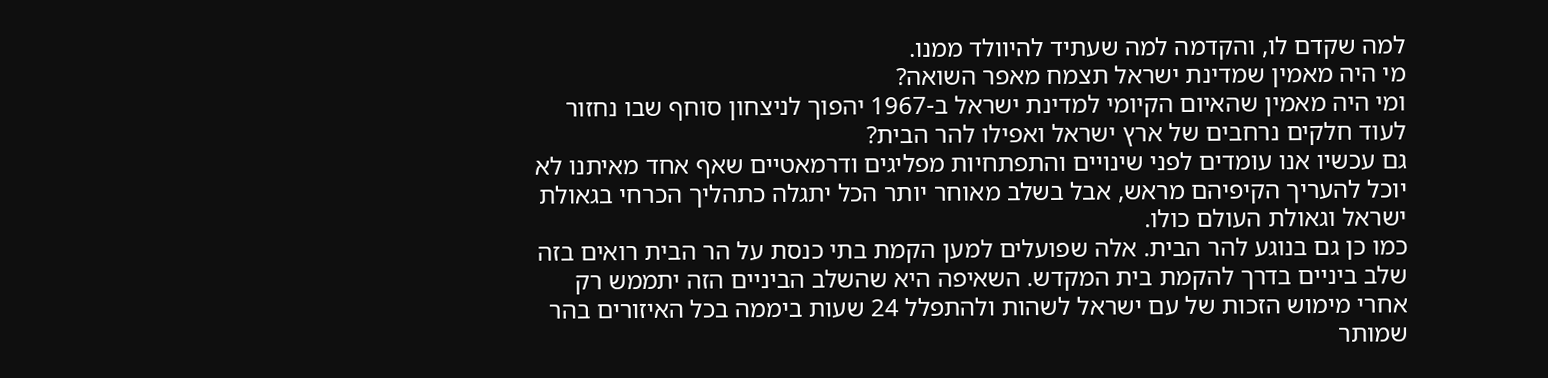למה שקדם לו, והקדמה למה שעתיד להיוולד ממנו.
מי היה מאמין שמדינת ישראל תצמח מאפר השואה?
ומי היה מאמין שהאיום הקיומי למדינת ישראל ב-1967 יהפוך לניצחון סוחף שבו נחזור לעוד חלקים נרחבים של ארץ ישראל ואפילו להר הבית?
גם עכשיו אנו עומדים לפני שינויים והתפתחיות מפליגים ודרמאטיים שאף אחד מאיתנו לא יוכל להעריך הקיפיהם מראש, אבל בשלב מאוחר יותר הכל יתגלה כתהליך הכרחי בגאולת ישראל וגאולת העולם כולו.
כמו כן גם בנוגע להר הבית. אלה שפועלים למען הקמת בתי כנסת על הר הבית רואים בזה שלב ביניים בדרך להקמת בית המקדש. השאיפה היא שהשלב הביניים הזה יתממש רק אחרי מימוש הזכות של עם ישראל לשהות ולהתפלל 24 שעות ביממה בכל האיזורים בהר שמותר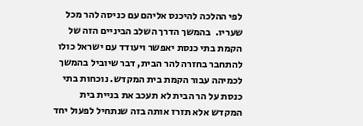לפי ההלכה להיכנס אליהם עם כניסה להר מכל שעריו.  בהמשך הדרך השלב הביניים הזה של הקמת בתי כנסת יאפשר ויעודד עם ישראל כולו להתחבר בחזרה להר הבית, דבר שיוביל בהמשך לכמיהה עבור הקמת בית המקדש. נוכחות בתי כנסת על הר הבית לא תעכב את בניית בית המקדש אלא תזרז אותה בזה שנתחיל לפעול יחד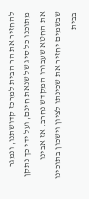להחזיר את הר הבית למרכז קדושתנו, ונמגר מתוכנו כל סיג של שנאת חינם, ועל ידי כך נתקן את החטא שעבורו המקדש נחרב. אז אבינו שבשמים יחזיר את שכינתו לציון וישכון בתוכינו בבית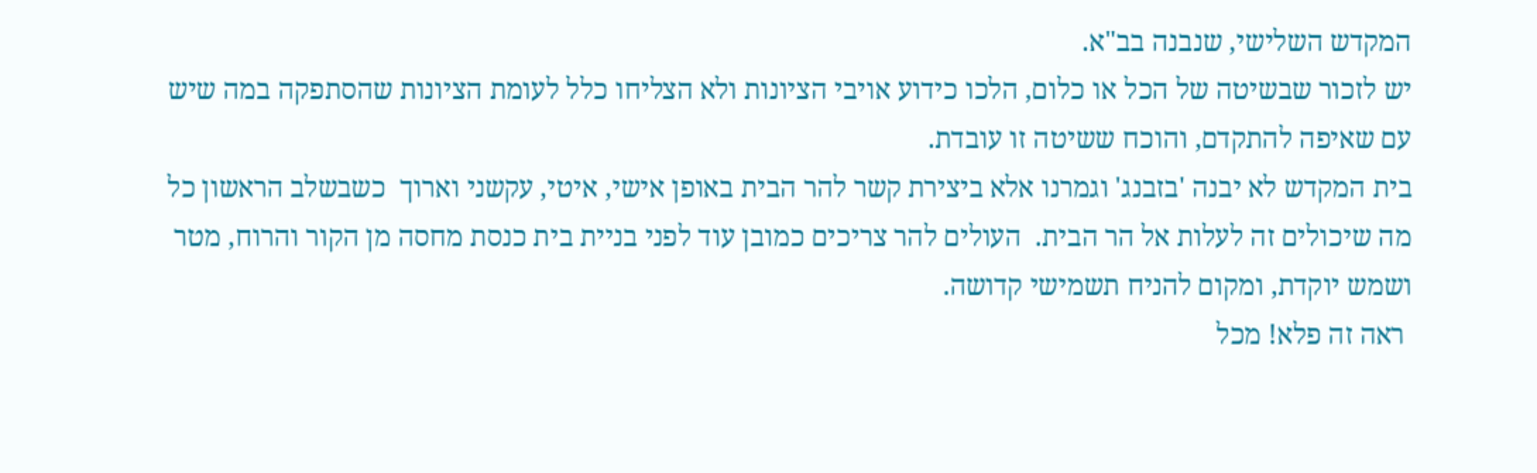המקדש השלישי, שנבנה בב"א.
יש לזכור שבשיטה של הכל או כלום, הלכו כידוע אויבי הציונות ולא הצליחו כלל לעומת הציונות שהסתפקה במה שיש עם שאיפה להתקדם, והוכח ששיטה זו עובדת.
בית המקדש לא יבנה 'בזבנג' וגמרנו אלא ביצירת קשר להר הבית באופן אישי, איטי, עקשני וארוך  כשבשלב הראשון כל מה שיכולים זה לעלות אל הר הבית.  העולים להר צריכים כמובן עוד לפני בניית בית כנסת מחסה מן הקור והרוח, מטר ושמש יוקדת, ומקום להניח תשמישי קדושה.
 ראה זה פלא! מכל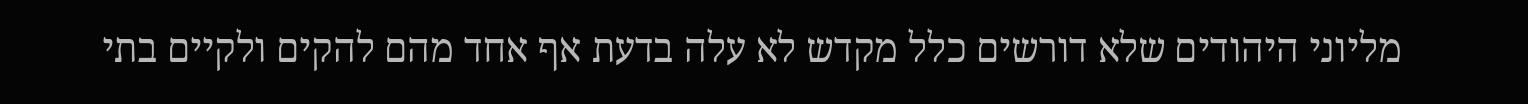מליוני היהודים שלא דורשים כלל מקדש לא עלה בדעת אף אחד מהם להקים ולקיים בתי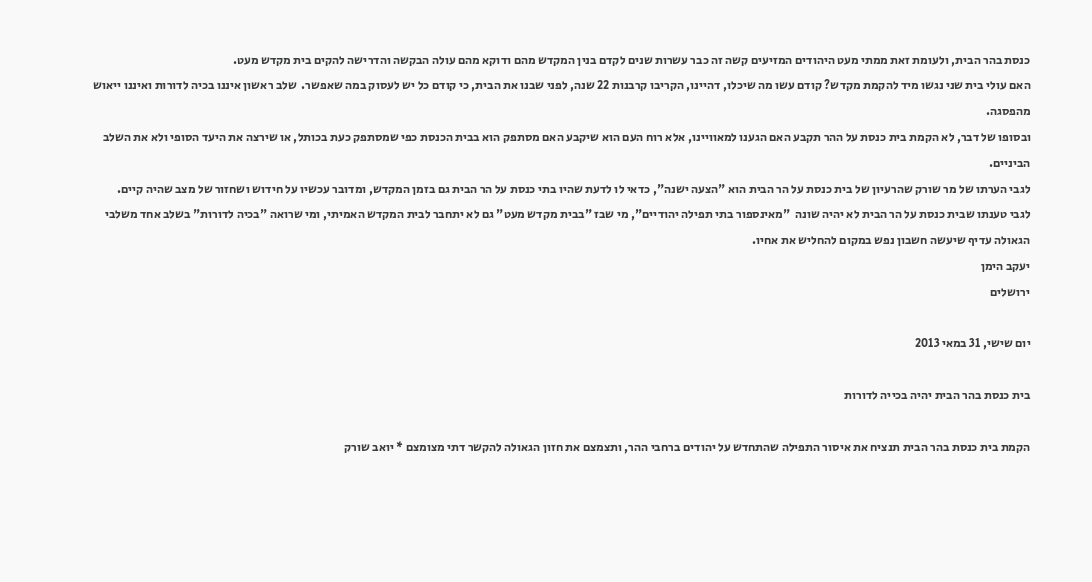כנסת בהר הבית, ולעומת זאת ממתי מעט היהודים המזיעים קשה זה כבר עשרות שנים לקדם בנין המקדש מהם ודוקא מהם עולה הבקשה והדרישה להקים בית מקדש מעט.
האם עולי בית שני נגשו מיד להקמת מקדש? קודם עשו מה שיכלו, דהיינו, הקריבו קרבנות 22 שנה, לפני שבנו את הבית, כי קודם כל יש לעסוק במה שאפשר.  שלב ראשון איננו בכיה לדורות ואיננו ייאוש מהפסגה.
ובסופו של דבר, לא הקמת בית כנסת על ההר תקבע האם הגענו למאוויינו, אלא רוח העם הוא שיקבע האם מסתפק הוא בבית הכנסת כפי שמסתפק כעת בכותל, או שירצה את היעד הסופי ולא את השלב הביניים.
לגבי הערתו של מר שורק שהרעיון של בית כנסת על הר הבית הוא "הצעה ישנה", כדאי לו לדעת שהיו בתי כנסת על הר הבית גם בזמן המקדש, ומדובר עכשיו על חידוש ושחזור של מצב שהיה קיים.
לגבי טענתו שבית כנסת על הר הבית לא יהיה שונה  "מאינספור בתי תפילה יהודיים", מי שבז "בבית מקדש מעט" גם לא יתחבר לבית המקדש האמיתי, ומי שרואה "בכיה לדורות" בשלב אחד משלבי הגאולה עדיף שיעשה חשבון נפש במקום להחליש את אחיו.
יעקב הימן
ירושלים

יום שישי, 31 במאי 2013

בית כנסת בהר הבית יהיה בכייה לדורות

הקמת בית כנסת בהר הבית תנציח את איסור התפילה שהתחדש על יהודים ברחבי ההר, ותצמצם את חזון הגאולה להקשר דתי מצומצם * יואב שורק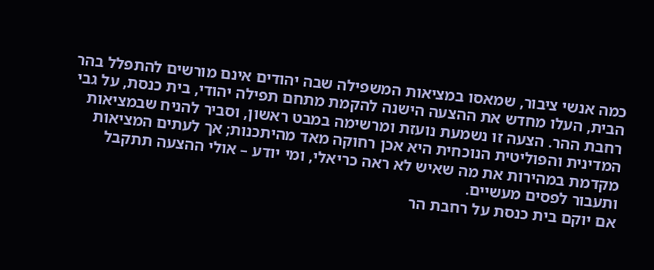כמה אנשי ציבור, שמאסו במציאות המשפילה שבה יהודים אינם מורשים להתפלל בהר הבית, העלו מחדש את ההצעה הישנה להקמת מתחם תפילה יהודי, בית כנסת, על גבי רחבת ההר. הצעה זו נשמעת נועזת ומרשימה במבט ראשון, וסביר להניח שבמציאות המדינית והפוליטית הנוכחית היא אכן רחוקה מאד מהיתכנות; אך לעתים המציאות מקדמת במהירות את מה שאיש לא ראה כריאלי, ומי יודע – אולי ההצעה תתקבל ותעבור לפסים מעשיים.
אם יוקם בית כנסת על רחבת הר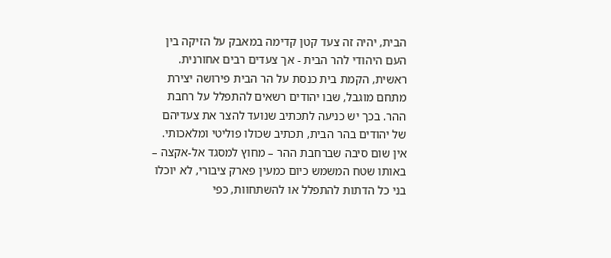הבית, יהיה זה צעד קטן קדימה במאבק על הזיקה בין העם היהודי להר הבית - אך צעדים רבים אחורנית.
ראשית, הקמת בית כנסת על הר הבית פירושה יצירת מתחם מוגבל, שבו יהודים רשאים להתפלל על רחבת ההר. בכך יש כניעה לתכתיב שנועד להצר את צעדיהם של יהודים בהר הבית, תכתיב שכולו פוליטי ומלאכותי. אין שום סיבה שברחבת ההר – מחוץ למסגד אל-אקצה – באותו שטח המשמש כיום כמעין פארק ציבורי, לא יוכלו בני כל הדתות להתפלל או להשתחוות, כפי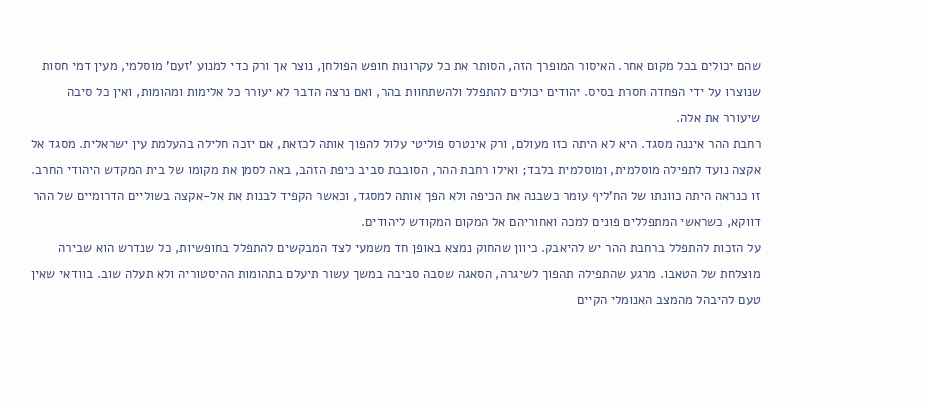שהם יכולים בכל מקום אחר. האיסור המופרך הזה, הסותר את כל עקרונות חופש הפולחן, נוצר אך ורק כדי למנוע 'זעם' מוסלמי, מעין דמי חסות שנוצרו על ידי הפחדה חסרת בסיס. יהודים יכולים להתפלל ולהשתחוות בהר, ואם נרצה הדבר לא יעורר כל אלימות ומהומות, ואין כל סיבה שיעורר את אלה.
רחבת ההר איננה מסגד. היא לא היתה כזו מעולם, ורק אינטרס פוליטי עלול להפוך אותה לכזאת, אם יזכה חלילה בהעלמת עין ישראלית. מסגד אל אקצה נועד לתפילה מוסלמית, ומוסלמית בלבד; ואילו רחבת ההר, הסובבת סביב כיפת הזהב, באה לסמן את מקומו של בית המקדש היהודי החרב. זו כנראה היתה כוונתו של הח'ליף עומר כשבנה את הכיפה ולא הפך אותה למסגד, וכאשר הקפיד לבנות את אל-אקצה בשוליים הדרומיים של ההר דווקא, כשראשי המתפללים פונים למכה ואחוריהם אל המקום המקודש ליהודים.
על הזכות להתפלל ברחבת ההר יש להיאבק. כיוון שהחוק נמצא באופן חד משמעי לצד המבקשים להתפלל בחופשיות, כל שנדרש הוא שבירה מוצלחת של הטאבו. מרגע שהתפילה תהפוך לשיגרה, הסאגה שסבה סביבה במשך עשור תיעלם בתהומות ההיסטוריה ולא תעלה שוב. בוודאי שאין טעם להיבהל מהמצב האנומלי הקיים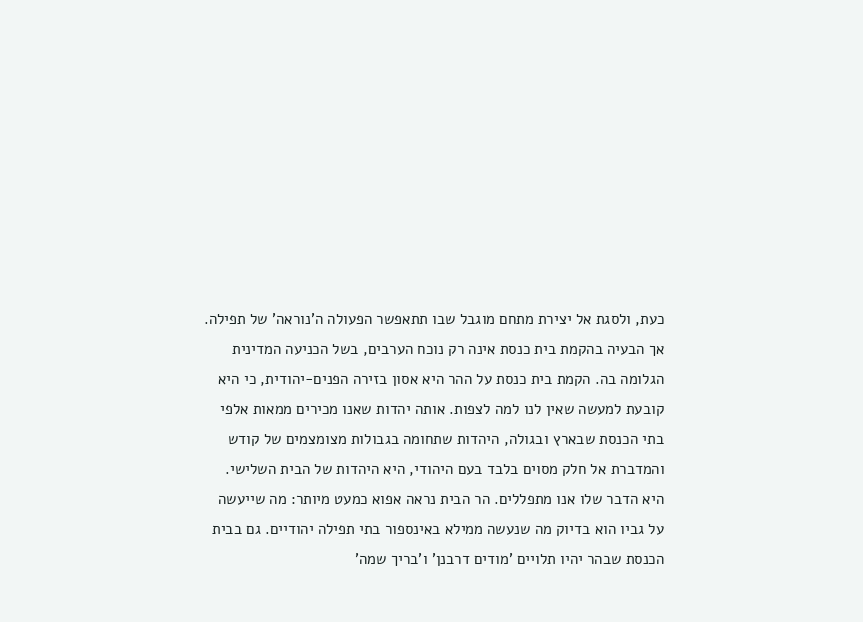כעת, ולסגת אל יצירת מתחם מוגבל שבו תתאפשר הפעולה ה'נוראה' של תפילה.
אך הבעיה בהקמת בית כנסת אינה רק נוכח הערבים, בשל הכניעה המדינית הגלומה בה. הקמת בית כנסת על ההר היא אסון בזירה הפנים-יהודית, כי היא קובעת למעשה שאין לנו למה לצפות. אותה יהדות שאנו מכירים ממאות אלפי בתי הכנסת שבארץ ובגולה, היהדות שתחומה בגבולות מצומצמים של קודש והמדברת אל חלק מסוים בלבד בעם היהודי, היא היהדות של הבית השלישי. היא הדבר שלו אנו מתפללים. הר הבית נראה אפוא כמעט מיותר: מה שייעשה על גביו הוא בדיוק מה שנעשה ממילא באינספור בתי תפילה יהודיים. גם בבית הכנסת שבהר יהיו תלויים 'מודים דרבנן' ו'בריך שמה'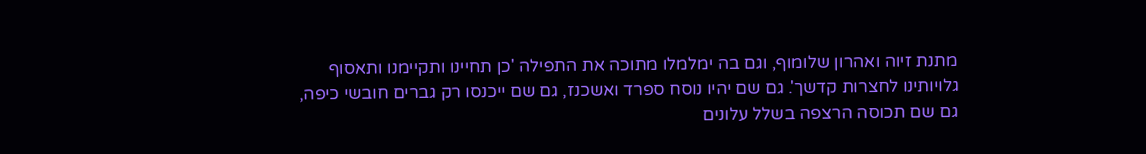מתנת זיוה ואהרון שלומוף, וגם בה ימלמלו מתוכה את התפילה 'כן תחיינו ותקיימנו ותאסוף גלויותינו לחצרות קדשך'. גם שם יהיו נוסח ספרד ואשכנז, גם שם ייכנסו רק גברים חובשי כיפה, גם שם תכוסה הרצפה בשלל עלונים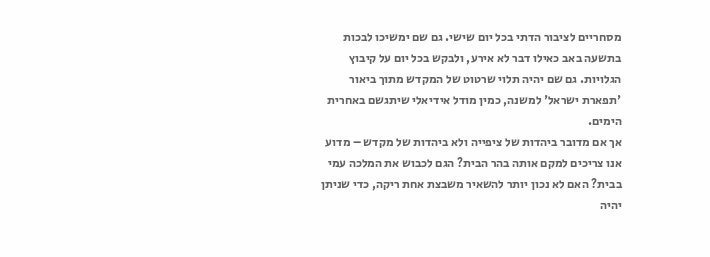מסחריים לציבור הדתי בכל יום שישי. גם שם ימשיכו לבכות בתשעה באב כאילו דבר לא אירע, ולבקש בכל יום על קיבוץ הגלויות. גם שם יהיה תלוי שרטוט של המקדש מתוך ביאור 'תפארת ישראל' למשנה, כמין מודל אידיאלי שיתגשם באחרית הימים.
אך אם מדובר ביהדות של ציפייה ולא ביהדות של מקדש – מדוע אנו צריכים למקם אותה בהר הבית? הגם לכבוש את המלכה עמי בבית? האם לא נכון יותר להשאיר משבצת אחת ריקה, כדי שניתן יהיה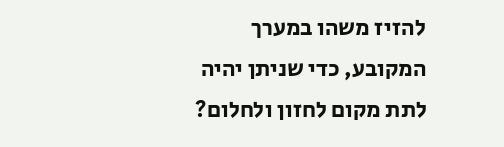להזיז משהו במערך המקובע, כדי שניתן יהיה לתת מקום לחזון ולחלום?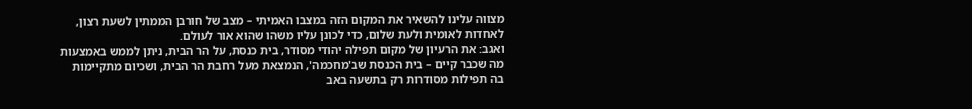מצווה עלינו להשאיר את המקום הזה במצבו האמיתי – מצב של חורבן הממתין לשעת רצון, לאחדות לאומית ולעת שלום, כדי לכונן עליו משהו שהוא אור לעולם.
ואגב: את הרעיון של מקום תפילה יהודי מסודר, בית כנסת, על הר הבית, ניתן לממש באמצעות מה שכבר קיים – בית הכנסת שב'מחכמה', הנמצאת מעל רחבת הר הבית, ושכיום מתקיימות בה תפילות מסודרות רק בתשעה באב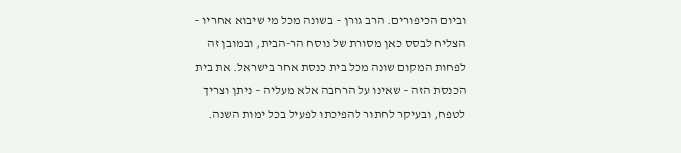וביום הכיפורים. הרב גורן – בשונה מכל מי שיבוא אחריו – הצליח לבסס כאן מסורת של נוסח הר-הבית, ובמובן זה לפחות המקום שונה מכל בית כנסת אחר בישראל. את בית הכנסת הזה – שאינו על הרחבה אלא מעליה – ניתן וצריך לטפח, ובעיקר לחתור להפיכתו לפעיל בכל ימות השנה.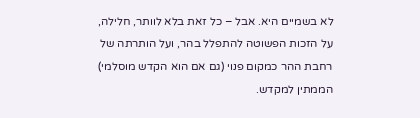לא בשמיים היא. אבל – כל זאת בלא לוותר, חלילה, על הזכות הפשוטה להתפלל בהר, ועל הותרתה של רחבת ההר כמקום פנוי (גם אם הוא הקדש מוסלמי) הממתין למקדש.